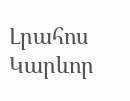Լրահոս
Կարևոր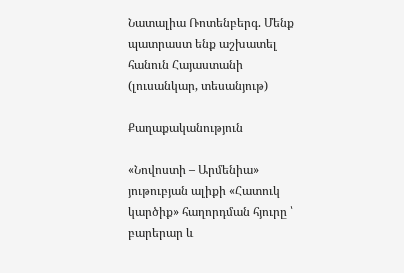Նատալիա Ռոտենբերգ. Մենք պատրաստ ենք աշխատել հանուն Հայաստանի (լուսանկար, տեսանյութ)

Քաղաքականություն

«Նովոստի – Արմենիա» յութուբյան ալիքի «Հատուկ կարծիք» հաղորդման հյուրը ՝ բարերար և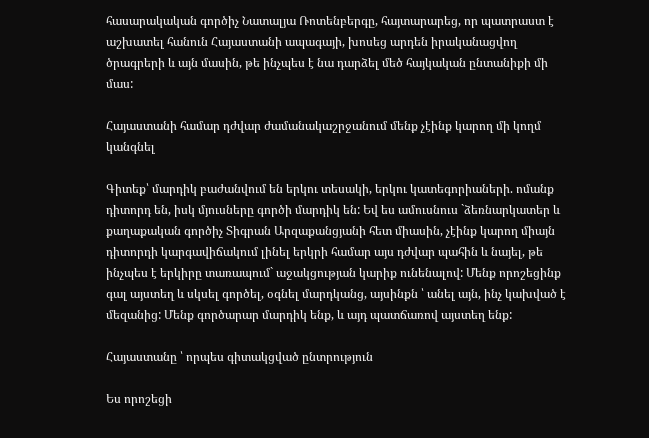հասարակական գործիչ Նատալյա Ռոտենբերգը, հայտարարեց, որ պատրաստ է աշխատել հանուն Հայաստանի ապագայի, խոսեց արդեն իրականացվող ծրագրերի և այն մասին, թե ինչպես է նա դարձել մեծ հայկական ընտանիքի մի մաս:

Հայաստանի համար դժվար ժամանակաշրջանում մենք չէինք կարող մի կողմ կանգնել

Գիտեք՝ մարդիկ բաժանվում են երկու տեսակի, երկու կատեգորիաների. ոմանք դիտորդ են, իսկ մյուսները գործի մարդիկ են: Եվ ես ամուսնուս `ձեռնարկատեր և քաղաքական գործիչ Տիգրան Արզաքանցյանի հետ միասին, չէինք կարող միայն դիտորդի կարգավիճակում լինել երկրի համար այս դժվար պահին և նայել, թե ինչպես է երկիրը տառապում` աջակցության կարիք ունենալով: Մենք որոշեցինք գալ այստեղ և սկսել գործել, օգնել մարդկանց, այսինքն ՝ անել այն, ինչ կախված է մեզանից: Մենք գործարար մարդիկ ենք, և այդ պատճառով այստեղ ենք:

Հայաստանը ՝ որպես գիտակցված ընտրություն

Ես որոշեցի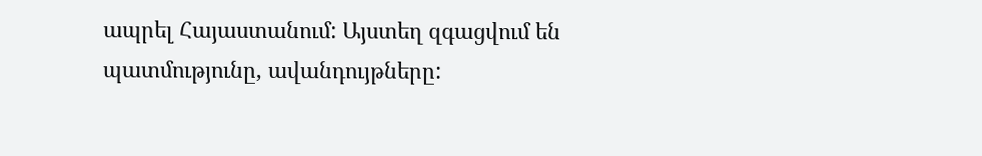ապրել Հայաստանում: Այստեղ զգացվում են պատմությունը, ավանդույթները: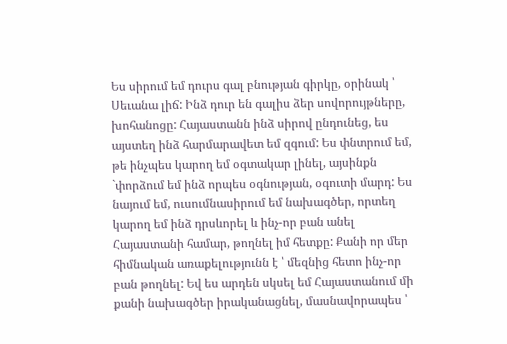Ես սիրում եմ դուրս գալ բնության գիրկը, օրինակ ՝ Սեւանա լիճ: Ինձ դուր են գալիս ձեր սովորույթները, խոհանոցը: Հայաստանն ինձ սիրով ընդունեց, ես այստեղ ինձ հարմարավետ եմ զգում: Ես փնտրում եմ, թե ինչպես կարող եմ օգտակար լինել, այսինքն `փորձում եմ ինձ որպես օգնության, օգուտի մարդ: Ես նայում եմ, ուսումնասիրում եմ նախագծեր, որտեղ կարող եմ ինձ դրսևորել և ինչ-որ բան անել Հայաստանի համար, թողնել իմ հետքը: Քանի որ մեր հիմնական առաքելությունն է ՝ մեզնից հետո ինչ-որ բան թողնել: Եվ ես արդեն սկսել եմ Հայաստանում մի քանի նախագծեր իրականացնել, մասնավորապես ՝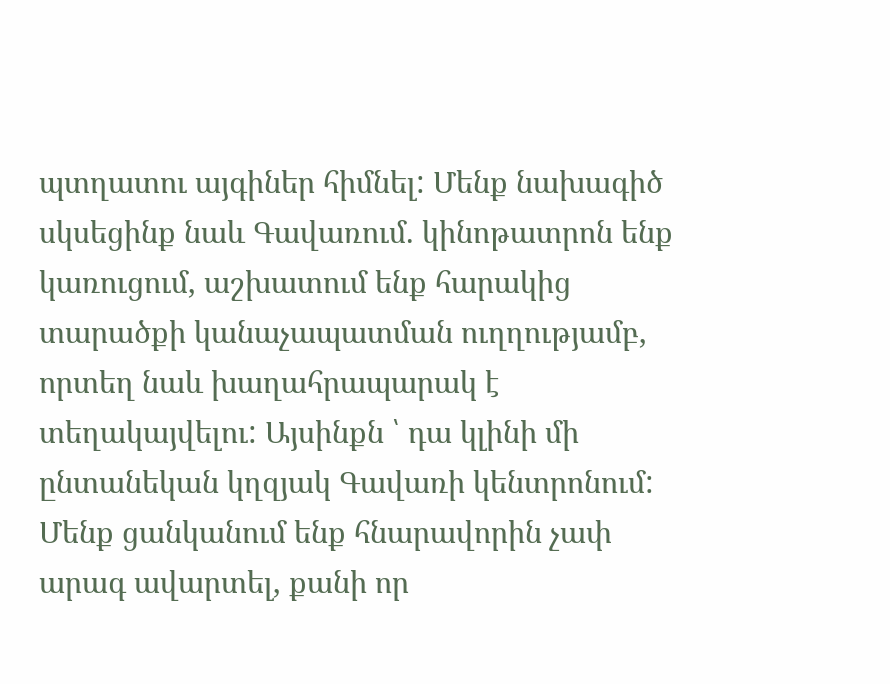պտղատու այգիներ հիմնել: Մենք նախագիծ սկսեցինք նաև Գավառում. կինոթատրոն ենք կառուցում, աշխատում ենք հարակից տարածքի կանաչապատման ուղղությամբ, որտեղ նաև խաղահրապարակ է տեղակայվելու: Այսինքն ՝ դա կլինի մի ընտանեկան կղզյակ Գավառի կենտրոնում: Մենք ցանկանում ենք հնարավորին չափ արագ ավարտել, քանի որ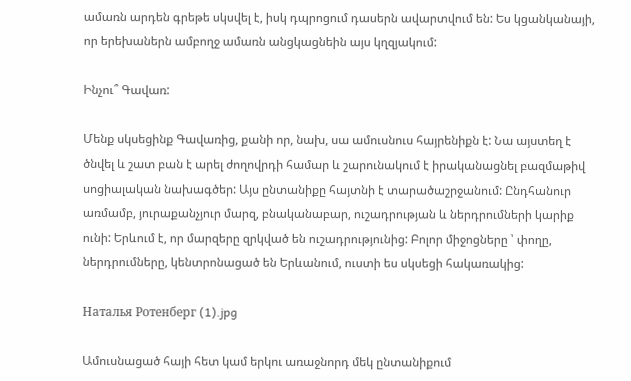ամառն արդեն գրեթե սկսվել է, իսկ դպրոցում դասերն ավարտվում են: Ես կցանկանայի, որ երեխաներն ամբողջ ամառն անցկացնեին այս կղզյակում:

Ինչու՞ Գավառ:

Մենք սկսեցինք Գավառից, քանի որ, նախ, սա ամուսնուս հայրենիքն է: Նա այստեղ է ծնվել և շատ բան է արել ժողովրդի համար և շարունակում է իրականացնել բազմաթիվ սոցիալական նախագծեր: Այս ընտանիքը հայտնի է տարածաշրջանում: Ընդհանուր առմամբ, յուրաքանչյուր մարզ, բնականաբար, ուշադրության և ներդրումների կարիք ունի: Երևում է, որ մարզերը զրկված են ուշադրությունից: Բոլոր միջոցները ՝ փողը, ներդրումները, կենտրոնացած են Երևանում, ուստի ես սկսեցի հակառակից:

Наталья Ротенберг (1).jpg

Ամուսնացած հայի հետ կամ երկու առաջնորդ մեկ ընտանիքում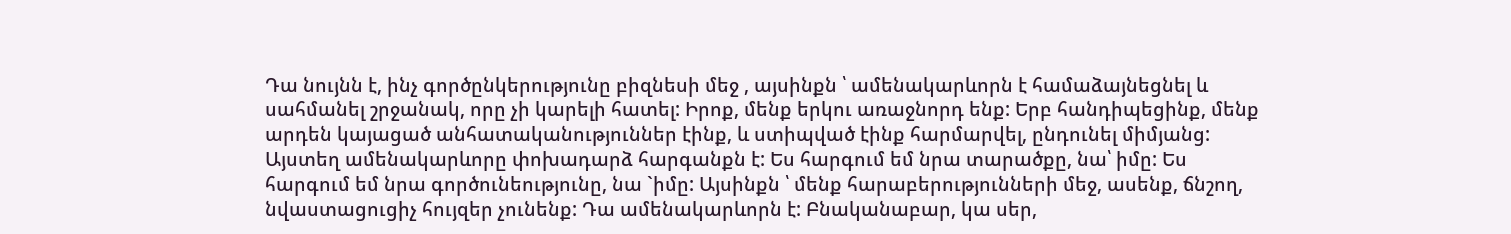Դա նույնն է, ինչ գործընկերությունը բիզնեսի մեջ , այսինքն ՝ ամենակարևորն է համաձայնեցնել և սահմանել շրջանակ, որը չի կարելի հատել: Իրոք, մենք երկու առաջնորդ ենք: Երբ հանդիպեցինք, մենք արդեն կայացած անհատականություններ էինք, և ստիպված էինք հարմարվել, ընդունել միմյանց: Այստեղ ամենակարևորը փոխադարձ հարգանքն է: Ես հարգում եմ նրա տարածքը, նա՝ իմը: Ես հարգում եմ նրա գործունեությունը, նա `իմը: Այսինքն ՝ մենք հարաբերությունների մեջ, ասենք, ճնշող, նվաստացուցիչ հույզեր չունենք: Դա ամենակարևորն է: Բնականաբար, կա սեր,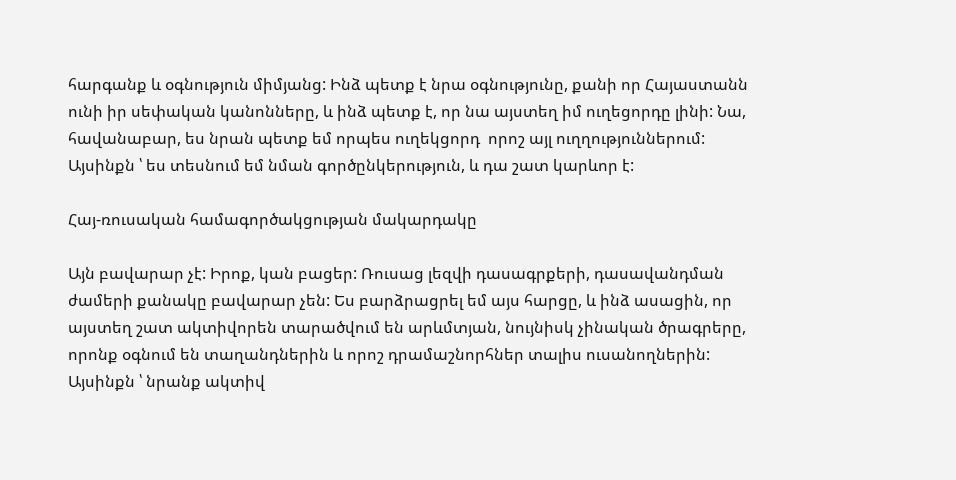հարգանք և օգնություն միմյանց: Ինձ պետք է նրա օգնությունը, քանի որ Հայաստանն ունի իր սեփական կանոնները, և ինձ պետք է, որ նա այստեղ իմ ուղեցորդը լինի: Նա, հավանաբար, ես նրան պետք եմ որպես ուղեկցորդ  որոշ այլ ուղղություններում: Այսինքն ՝ ես տեսնում եմ նման գործընկերություն, և դա շատ կարևոր է:

Հայ-ռուսական համագործակցության մակարդակը

Այն բավարար չէ: Իրոք, կան բացեր: Ռուսաց լեզվի դասագրքերի, դասավանդման ժամերի քանակը բավարար չեն: Ես բարձրացրել եմ այս հարցը, և ինձ ասացին, որ այստեղ շատ ակտիվորեն տարածվում են արևմտյան, նույնիսկ չինական ծրագրերը, որոնք օգնում են տաղանդներին և որոշ դրամաշնորհներ տալիս ուսանողներին: Այսինքն ՝ նրանք ակտիվ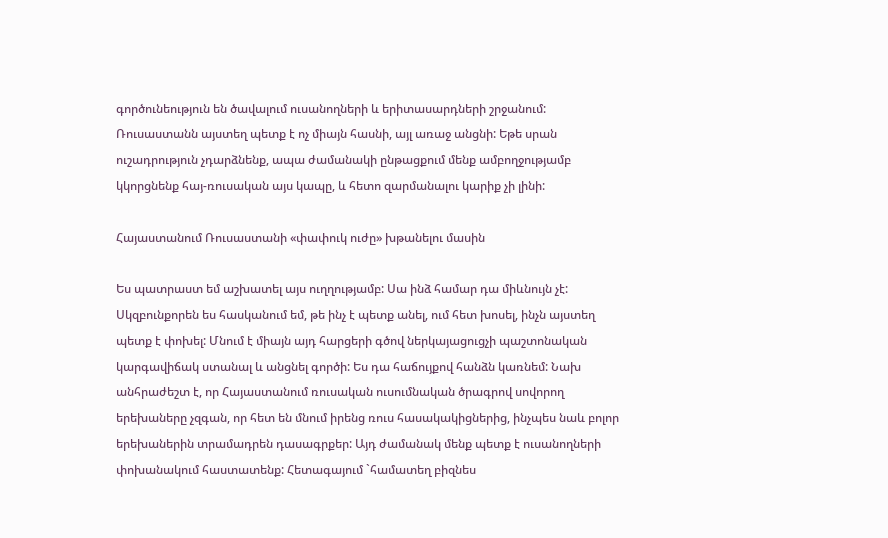գործունեություն են ծավալում ուսանողների և երիտասարդների շրջանում: Ռուսաստանն այստեղ պետք է ոչ միայն հասնի, այլ առաջ անցնի: Եթե սրան ուշադրություն չդարձնենք, ապա ժամանակի ընթացքում մենք ամբողջությամբ կկորցնենք հայ-ռուսական այս կապը, և հետո զարմանալու կարիք չի լինի:

Հայաստանում Ռուսաստանի «փափուկ ուժը» խթանելու մասին

Ես պատրաստ եմ աշխատել այս ուղղությամբ: Սա ինձ համար դա միևնույն չէ: Սկզբունքորեն ես հասկանում եմ, թե ինչ է պետք անել, ում հետ խոսել, ինչն այստեղ պետք է փոխել: Մնում է միայն այդ հարցերի գծով ներկայացուցչի պաշտոնական կարգավիճակ ստանալ և անցնել գործի: Ես դա հաճույքով հանձն կառնեմ: Նախ անհրաժեշտ է, որ Հայաստանում ռուսական ուսումնական ծրագրով սովորող երեխաները չզգան, որ հետ են մնում իրենց ռուս հասակակիցներից, ինչպես նաև բոլոր երեխաներին տրամադրեն դասագրքեր: Այդ ժամանակ մենք պետք է ուսանողների փոխանակում հաստատենք: Հետագայում `համատեղ բիզնես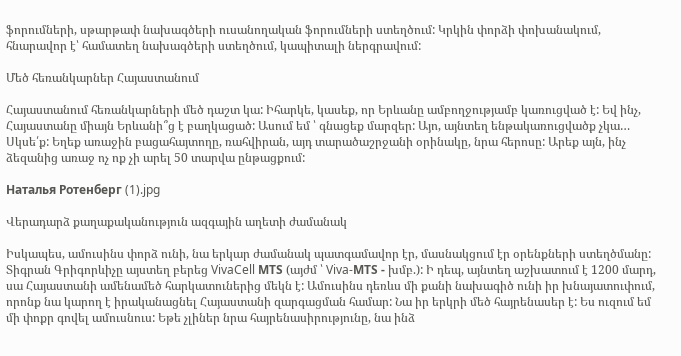ֆորումների, սթարթափ նախագծերի ուսանողական ֆորումների ստեղծում: Կրկին փորձի փոխանակում, հնարավոր է՝ համատեղ նախագծերի ստեղծում, կապիտալի ներգրավում:

Մեծ հեռանկարներ Հայաստանում

Հայաստանում հեռանկարների մեծ դաշտ կա: Իհարկե, կասեք, որ Երևանը ամբողջությամբ կառուցված է: Եվ ինչ, Հայաստանը միայն Երևանի՞ց է բաղկացած: Ասում եմ ՝ գնացեք մարզեր: Այո, այնտեղ ենթակառուցվածք չկա… Սկսե՛ք: Եղեք առաջին բացահայտողը, ռահվիրան, այդ տարածաշրջանի օրինակը, նրա հերոսը: Արեք այն, ինչ ձեզանից առաջ ոչ ոք չի արել 50 տարվա ընթացքում:

Наталья Ротенберг (1).jpg

Վերադարձ քաղաքականություն ազգային աղետի ժամանակ

Իսկապես, ամուսինս փորձ ունի, նա երկար ժամանակ պատգամավոր էր, մասնակցում էր օրենքների ստեղծմանը: Տիգրան Գրիգորևիչը այստեղ բերեց VivaCell МТS (այժմ ՝ Viva-МТS - խմբ.): Ի դեպ, այնտեղ աշխատում է 1200 մարդ, սա Հայաստանի ամենամեծ հարկատուներից մեկն է: Ամուսինս դեռևս մի քանի նախագիծ ունի իր խնայատուփում, որոնք նա կարող է իրականացնել Հայաստանի զարգացման համար: Նա իր երկրի մեծ հայրենասեր է: Ես ուզում եմ մի փոքր գովել ամուսնուս: Եթե չլիներ նրա հայրենասիրությունը, նա ինձ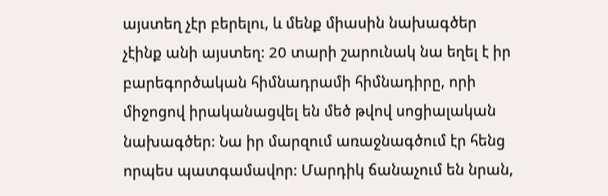այստեղ չէր բերելու, և մենք միասին նախագծեր չէինք անի այստեղ: 20 տարի շարունակ նա եղել է իր բարեգործական հիմնադրամի հիմնադիրը, որի միջոցով իրականացվել են մեծ թվով սոցիալական նախագծեր: Նա իր մարզում առաջնագծում էր հենց որպես պատգամավոր: Մարդիկ ճանաչում են նրան,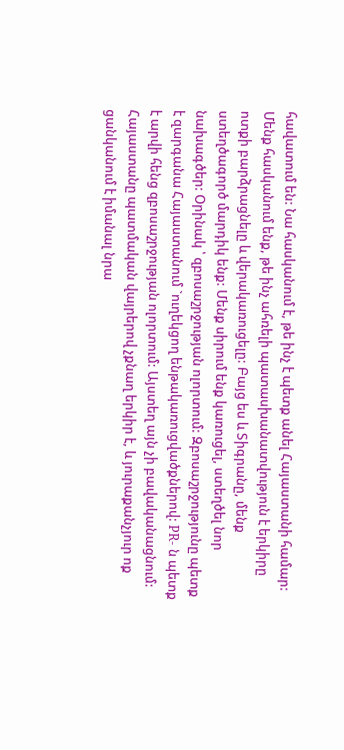հավատում են: Նա հասկանում է, թե ինչ է պետք անել Հայաստանի համար: Մենք հասկանում ենք, թե ինչ ահռելի պատասխանատվություն է երկիրը ոտքի բարձրացնելը և վերակառուցելը: Բայց ես և Տիգրանը, մենք ստեղծագործ մարդիկ ենք: Մենք սիրում ենք կառուցել, ստեղծել նոր նախագծեր: Օրինակ ՝ զբոսաշրջության ոլորտում: Զբոսաշրջությունը պետք է զարգանա Հայաստանում `ուղեկցող ենթակառուցվածքներով: PR- ն պետք է արվի հենց զբոսաշրջության ոլորտում: Այստեղ այն չի բավականացնում: Հայաստանը պատմական վայրերով չքնաղ երկիր է, և յուրաքանչյուր ոք ցանկանում է իմանալ նրա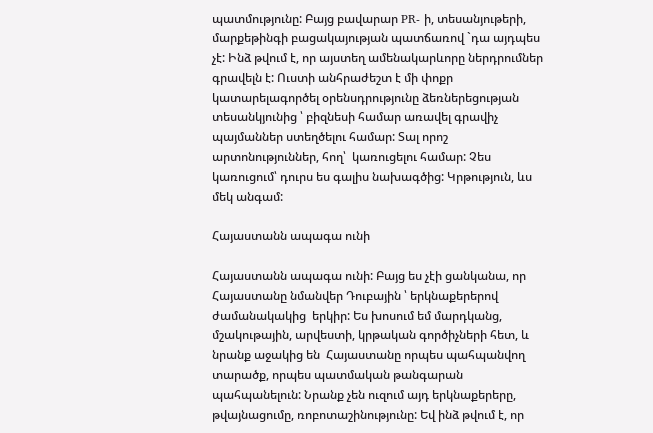պատմությունը: Բայց բավարար PR- ի, տեսանյութերի, մարքեթինգի բացակայության պատճառով `դա այդպես չէ: Ինձ թվում է, որ այստեղ ամենակարևորը ներդրումներ գրավելն է: Ուստի անհրաժեշտ է մի փոքր կատարելագործել օրենսդրությունը ձեռներեցության տեսանկյունից ՝ բիզնեսի համար առավել գրավիչ պայմաններ ստեղծելու համար: Տալ որոշ արտոնություններ, հող՝  կառուցելու համար: Չես կառուցում՝ դուրս ես գալիս նախագծից: Կրթություն, ևս մեկ անգամ:

Հայաստանն ապագա ունի

Հայաստանն ապագա ունի: Բայց ես չէի ցանկանա, որ Հայաստանը նմանվեր Դուբային ՝ երկնաքերերով ժամանակակից  երկիր: Ես խոսում եմ մարդկանց, մշակութային, արվեստի, կրթական գործիչների հետ, և նրանք աջակից են  Հայաստանը որպես պահպանվող տարածք, որպես պատմական թանգարան պահպանելուն: Նրանք չեն ուզում այդ երկնաքերերը, թվայնացումը, ռոբոտաշինությունը: Եվ ինձ թվում է, որ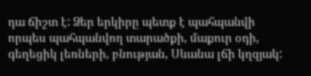դա ճիշտ է: Ձեր երկիրը պետք է պահպանվի որպես պահպանվող տարածքի, մաքուր օդի, գեղեցիկ լեռների, բնության, Սևանա լճի կղզյակ: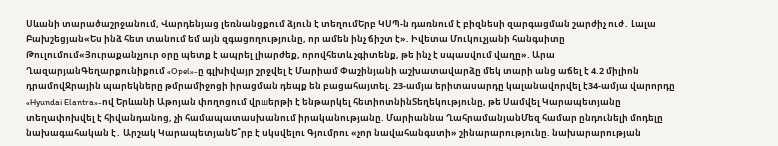Սևանի տարածաշրջանում, Վարդենյաց լեռնանցքում ձյուն է տեղումԵրբ ԿՍՊ-ն դառնում է բիզնեսի զարգացման շարժիչ ուժ․ Լալա Բախշեցյան«Ես ինձ հետ տանում եմ այն զգացողությունը, որ ամեն ինչ ճիշտ է». Իվետա Մուկուչյանի հանգսիտը Թուլումում«Յուրաքանչյուր օրը պետք է ապրել լիարժեք, որովհետև չգիտենք, թե ինչ է սպասվում վաղը». Արա ՂազարյանԳեղարքունիքում «Opel»-ը գլխիվայր շրջվել է Մարիամ Փաշինյանի աշխատավարձը մեկ տարի անց աճել է 4.2 միլիոն դրամովՋրային պարեկները թմրամիջոցի իրացման դեպք են բացահայտել. 23-ամյա երիտասարդը կալանավորվել է34-ամյա վարորդը «Hyundai Elantra»-ով Երևանի Աթոյան փողոցում վրшերթի է ենթարկել հետիոտնինՏեղեկությունը, թե Սամվել Կարապետյանը տեղափոխվել է հիվանդանոց, չի համապատասխանում իրականությանը. Մարիաննա ՂահրամանյանՄեզ համար ընդունելի մոդելը նախագահական է․ Արշակ ԿարապետյանԵ՞րբ է սկսվելու Գյումրու «չոր նավահանգստի» շինարարությունը. նախարարության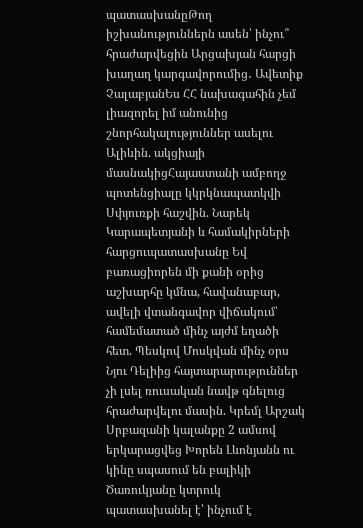պատասխանըԹող իշխանություններն ասեն՝ ինչու՞ հրաժարվեցին Արցախյան հարցի խաղաղ կարգավորումից․ Ավետիք ՉալաբյանԵս ՀՀ նախագահին չեմ լիազորել իմ անունից շնորհակալություններ ասելու Ալիևին. ակցիայի մասնակիցՀայաստանի ամբողջ պոտենցիալը կկրկնապատկվի Սփյուռքի հաշվին. Նարեկ Կարապետյանի և համակիրների հարցուպատասխանը Եվ բառացիորեն մի քանի օրից աշխարհը կմնա, հավանաբար, ավելի վտանգավոր վիճակում՝ համեմատած մինչ այժմ եղածի հետ. Պեսկով Մոսկվան մինչ օրս Նյու Դելիից հայտարարություններ չի լսել ռուսական նավթ գնելուց հրաժարվելու մասին. Կրեմլ Արշակ Սրբազանի կալանքը 2 ամսով երկարացվեց Խորեն Լևոնյանն ու կինը սպասում են բալիկի Ծառուկյանը կտրուկ պատասխանել է՝ ինչում է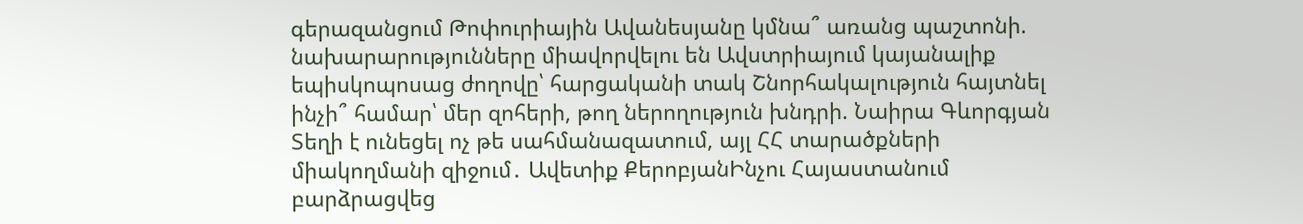գերազանցում Թոփուրիային Ավանեսյանը կմնա՞ առանց պաշտոնի. նախարարությունները միավորվելու են Ավստրիայում կայանալիք եպիսկոպոսաց ժողովը՝ հարցականի տակ Շնորհակալություն հայտնել ինչի՞ համար՝ մեր զոհերի, թող ներողություն խնդրի. Նաիրա Գևորգյան Տեղի է ունեցել ոչ թե սահմանազատում, այլ ՀՀ տարածքների միակողմանի զիջում․ Ավետիք ՔերոբյանԻնչու Հայաստանում բարձրացվեց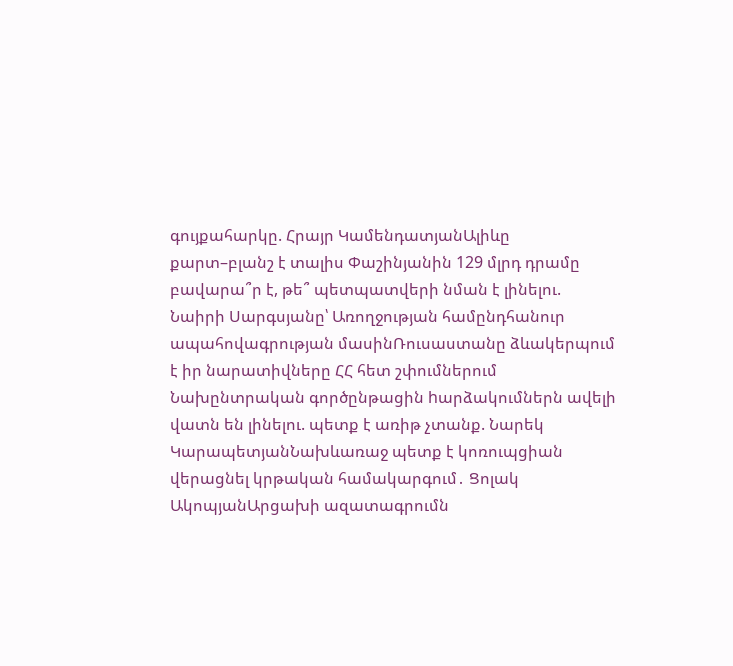գույքահարկը. Հրայր ԿամենդատյանԱլիևը քարտ–բլանշ է տալիս Փաշինյանին 129 մլրդ դրամը բավարա՞ր է, թե՞ պետպատվերի նման է լինելու. Նաիրի Սարգսյանը՝ Առողջության համընդհանուր ապահովագրության մասինՌուսաստանը ձևակերպում է իր նարատիվները ՀՀ հետ շփումներում Նախընտրական գործընթացին hարձակումներն ավելի վատն են լինելու. պետք է առիթ չտանք. Նարեկ ԿարապետյանՆախևառաջ պետք է կոռուպցիան վերացնել կրթական համակարգում․ Ցոլակ ԱկոպյանԱրցախի ազատագրումն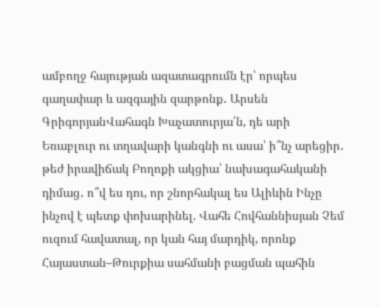ամբողջ հայության ազատագրումն էր՝ որպես գաղափար և ազգային զարթոնք․ Արսեն ԳրիգորյանՎահագն Խաչատուրյա՛ն, դե արի Եռաբլուր ու տղավարի կանգնի ու ասա՝ ի՞նչ արեցիր․ թեժ իրավիճակ Բողոքի ակցիա՝ նախագահականի դիմաց․ ո՞վ ես դու, որ շնորհակալ ես Ալիևին Ինչը ինչով է պետք փոխարինել. Վահե Հովհաննիսյան Չեմ ուզում հավատալ, որ կան հայ մարդիկ, որոնք Հայաստան–Թուրքիա սահմանի բացման պահին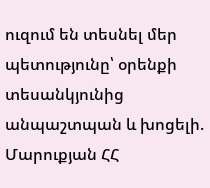ուզում են տեսնել մեր պետությունը՝ օրենքի տեսանկյունից անպաշտպան և խոցելի. Մարուքյան ՀՀ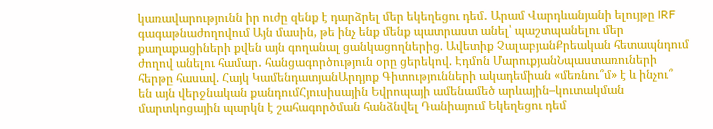կառավարությունն իր ուժը զենք է դարձրել մեր եկեղեցու դեմ․ Արամ Վարդևանյանի ելույթը IRF գագաթնաժողովում Այն մասին, թե ինչ ենք մենք պատրաստ անել՝ պաշտպանելու մեր քաղաքացիների քվեն այն գողանալ ցանկացողներից. Ավետիք ՉալաբյանՔրեական հետապնդում ժողով անելու համար․ հանցագործություն օրը ցերեկով. Էդմոն ՄարուքյանՆպաստառուների հերթը հասավ. Հայկ ԿամենդատյանԱրդյոք Գիտությունների ակադեմիան «մեռնու՞մ» է և ինչու՞ են այն վերջնական քանդումՀյուսիսային Եվրոպայի ամենամեծ արևային–կուտակման մարտկոցային պարկն է շահագործման հանձնվել Դանիայում Եկեղեցու դեմ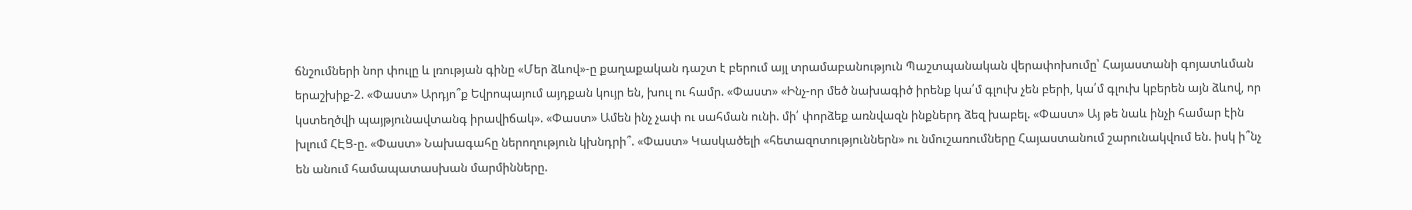ճնշումների նոր փուլը և լռության գինը «Մեր ձևով»-ը քաղաքական դաշտ է բերում այլ տրամաբանություն Պաշտպանական վերափոխումը՝ Հայաստանի գոյատևման երաշխիք-2. «Փաստ» Արդյո՞ք Եվրոպայում այդքան կույր են, խուլ ու համր. «Փաստ» «Ինչ-որ մեծ նախագիծ իրենք կա՛մ գլուխ չեն բերի, կա՛մ գլուխ կբերեն այն ձևով, որ կստեղծվի պայթյունավտանգ իրավիճակ». «Փաստ» Ամեն ինչ չափ ու սահման ունի. մի՛ փորձեք առնվազն ինքներդ ձեզ խաբել. «Փաստ» Այ թե նաև ինչի համար էին խլում ՀԷՑ-ը. «Փաստ» Նախագահը ներողություն կխնդրի՞. «Փաստ» Կասկածելի «հետազոտություններն» ու նմուշառումները Հայաստանում շարունակվում են. իսկ ի՞նչ են անում համապատասխան մարմինները.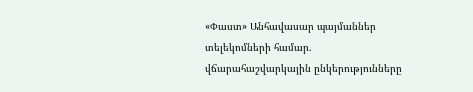«Փաստ» Անհավասար պայմաններ տելեկոմների համար. վճարահաշվարկային ընկերությունները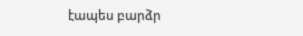էապես բարձր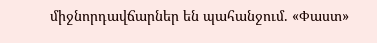միջնորդավճարներ են պահանջում. «Փաստ»